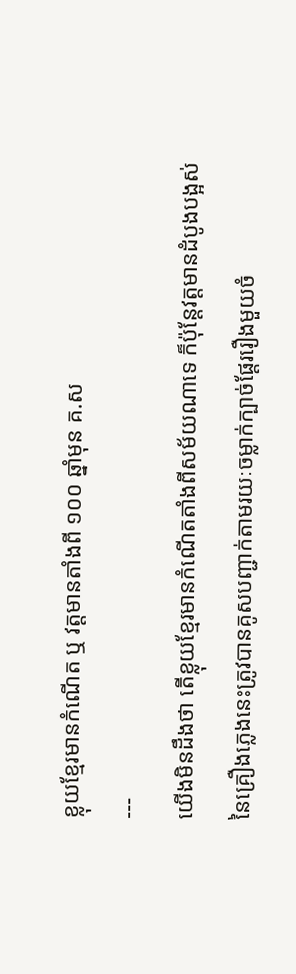ខ្លុយខ្មែរមានកំណើត ឬ វត្តមានតាំងពី ១០០ ឆ្នាំមុន គ.ស
---
យើងមិនដឹងថា តើខ្លុយខ្មែរមានកំណើតតាំងពីសម័យណាទេ ក៏ប៉ុន្តែវត្តមានដំបូងបង្អស់នៃគ្រឿងភ្លេងនេះត្រូវបានគូសបញ្ជាក់តាមរយៈចម្លាក់ក្បាច់ផ្តែររឿងមួយចំ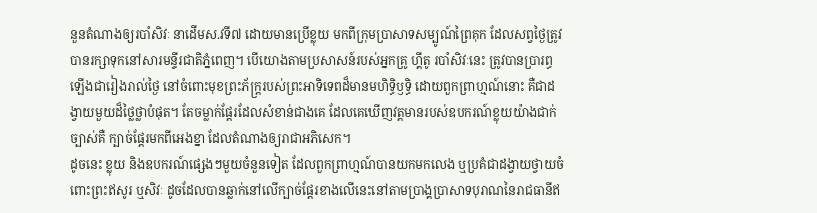នួនតំណាងឲ្យរបាំសិវៈ នាដើមស.វទី៧ ដោយមានប្រើខ្លុយ មកពីក្រុមប្រាសាទសម្បូណ៍ព្រៃគុក ដែលសព្វថ្ងៃត្រូវបានរក្សាទុកនៅសារមន្ទីរជាតិភ្នំពេញ។ បើយោងតាមប្រសាសន៍របស់អ្នកគ្រូ ហ្គីតូ របាំសិវៈនេះ ត្រូវបានប្រារព្ធឡើងជារៀងរាល់ថ្ងៃ នៅចំពោះមុខព្រះភ័ក្ត្ររបស់ព្រះអាទិទេពដ៏មានមហិទ្ធិឫទ្ធិ ដោយពួកព្រាហ្មណ៍នោះ គឺជាដង្វាយមួយដ៏ថ្លៃថ្លាបំផុត។ តែចម្លាក់ផ្តែរដែលសំខាន់ជាងគេ ដែលគេឃើញវត្តមានរបស់ឧបករណ៍ខ្លុយយ៉ាងជាក់ច្បាស់គឺ ក្បាច់ផ្តែរមកពីអេងខ្នា ដែលតំណាងឲ្យរាជាអភិសេក។
ដូចនេះ ខ្លុយ និងឧបករណ៍ផ្សេងៗមួយចំនួនទៀត ដែលពួកព្រាហ្មណ៍បានយកមកលេង ឬប្រគំជាដង្វាយថ្វាយចំពោះព្រះឥសូរ ឬសិវៈ ដូចដែលបានឆ្លាក់នៅលើក្បាច់ផ្តែរខាងលើនេះនៅតាមប្រាង្គប្រាសាទបុរាណនៃរាជធានីឥ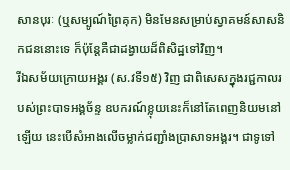សានបុរៈ (ឬសម្បូណ៍ព្រៃគុក) មិនមែនសម្រាប់ស្វាគមន៍សាសនិកជននោះទេ ក៏ប៉ុន្តែគឺជាដង្វាយដ៏ពិសិដ្ឋទៅវិញ។
រីឯសម័យក្រោយអង្គរ (ស.វទី១៥) វិញ ជាពិសេសក្នុងរជ្ជកាលរបស់ព្រះបាទអង្គច័ន្ទ ឧបករណ៍ខ្លុយនេះក៏នៅតែពេញនិយមនៅឡើយ នេះបើសំអាងលើចម្លាក់ជញ្ជាំងប្រាសាទអង្គរ។ ជាទូទៅ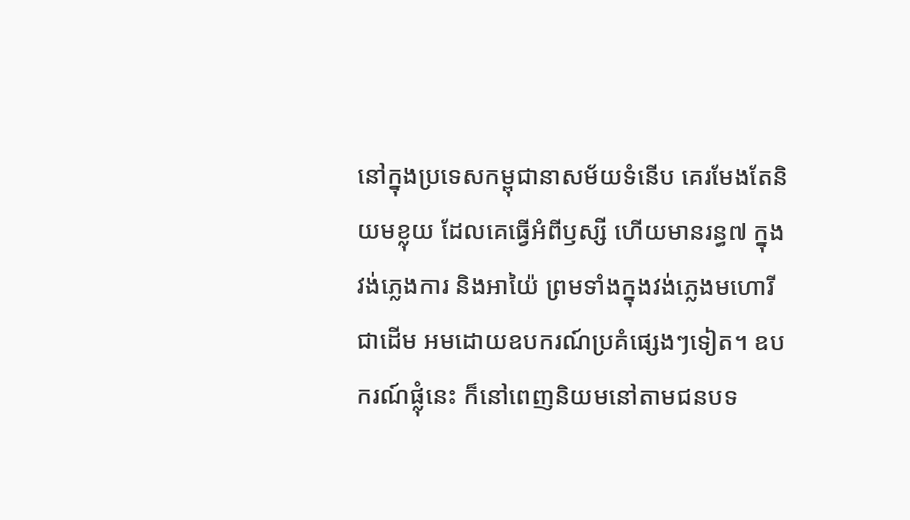នៅក្នុងប្រទេសកម្ពុជានាសម័យទំនើប គេរមែងតែនិយមខ្លុយ ដែលគេធ្វើអំពីឫស្សី ហើយមានរន្ធ៧ ក្នុងវង់ភ្លេងការ និងអាយ៉ៃ ព្រមទាំងក្នុងវង់ភ្លេងមហោរីជាដើម អមដោយឧបករណ៍ប្រគំផ្សេងៗទៀត។ ឧបករណ៍ផ្លុំនេះ ក៏នៅពេញនិយមនៅតាមជនបទ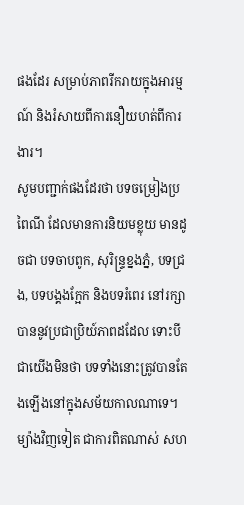ផងដែរ សម្រាប់ភាពរីករាយក្នុងអារម្មណ៍ និងរំសាយពីការនឿយហត់ពីការងារ។
សូមបញ្ជាក់ផងដែរថា បទចម្រៀងប្រពៃណី ដែលមានការនិយមខ្លុយ មានដូចជា បទចាបពូក, សុរិន្ទ្រខ្នងភ្នំ, បទជ្រង, បទបង្គងក្អែក និងបទរំពេរ នៅរក្សាបាននូវប្រជាប្រិយ៍ភាពដដែល ទោះបីជាយើងមិនថា បទទាំងនោះត្រូវបានតែងឡើងនៅក្នុងសម័យកាលណាទេ។ ម្យ៉ាងវិញទៀត ជាការពិតណាស់ សហ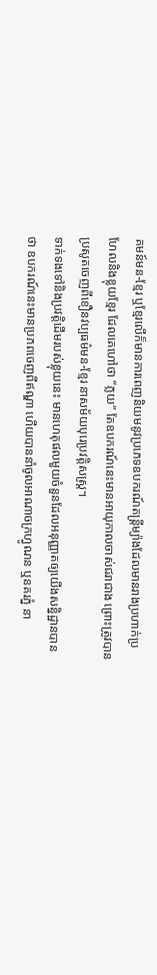គមន៍មន-ខ្មែរ ឬខ្មែរលើក៏មានការពេញនិយមនូវប្រភេទឧបករណ៍តន្ត្រីម្យ៉ាងដែលមានរាងប្រហាក់ប្រហែលនិងខ្លុយខ្មែរ ដែលគេហៅថា “ភ្លយ” តែឧបករណ៍នេះមានអាយុកាលចាស់ជរាជាង ព្រោះត្រូវបានប្រសូតចេញពីខឿនវប្បធម៌មន-ខ្មែរ នាសម័យបុរេប្រវត្តិសស្ត្រ។
ទាក់ទងទៅនិងប្រវត្តិដើមរបស់ខ្លុយនេះ មានហេតុផលមួយចំនួនដែលអនុញ្ញាតឲ្យយើងសន្និដ្ឋានបានថា ឧបករណ៍នេះមានប្រភពចេញពីឥណ្ឌា ហើយបាននាំចូលអាណាចក្រហ្វូណន ឬនគរភ្នំ នា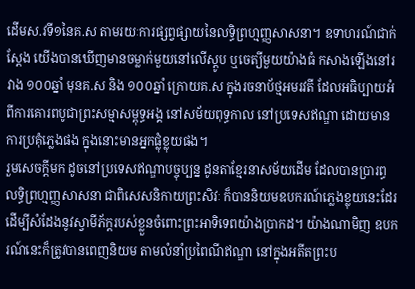ដើមស.វទី១នៃគ.ស តាមរយៈការផ្សព្វផ្សាយនៃលទ្ធិព្រហ្មញ្ញសាសនា។ ឧទាហរណ៍ជាក់ស្តែង យើងបានឃើញមានចម្លាក់មួយនៅលើស្តូប ឬចេត្យីមួយយ៉ាងធំ កសាងឡើងនៅរវាង ១០០ឆ្នាំ មុនគ.ស និង ១០០ឆ្នាំ ក្រោយគ.ស ក្នុងរចនាប័ថ្មអមរវតី ដែលអធិប្បាយអំពីការគោរពបូជាព្រះសម្មាសម្ពុទ្ធអង្គ នៅសម័យពុទ្ធកាល នៅប្រទេសឥណ្ឌា ដោយមានការប្រគុំភ្លេងផង ក្នុងនោះមានអ្នកផ្លុំខ្លុយផង។
រួមសេចក្តីមក ដូចនៅប្រទេសឥណ្ឌាបច្ចុប្បន្ន ដូនតាខ្មែរនាសម័យដើម ដែលបានប្រារព្ធលទ្ធិព្រហ្មញ្ញសាសនា ជាពិសេសនិកាយព្រះសិវៈ ក៏បាននិយមឧបករណ៍ភ្លេងខ្លុយនេះដែរ ដើម្បីសំដែងនូវស្វាមីភ័ក្តរបស់ខ្លួនចំពោះព្រះអាទិទេពយ៉ាងប្រាកដ។ យ៉ាងណាមិញ ឧបករណ៍នេះក៏ត្រូវបានពេញនិយម តាមលំនាំប្រពៃណីឥណ្ឌា នៅក្នុងអតីតព្រះប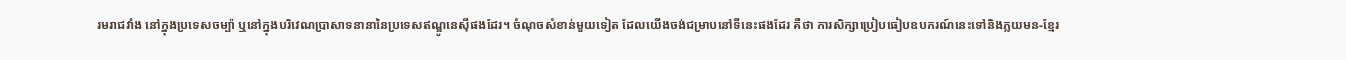រមរាជវាំង នៅក្នុងប្រទេសចម្ប៉ា ឬនៅក្នុងបរិវេណប្រាសាទនានានៃប្រទេសឥណ្ឌូនេស៊ីផងដែរ។ ចំណុចសំខាន់មួយទៀត ដែលយើងចង់ជម្រាបនៅទីនេះផងដែរ គឺថា ការសិក្សាប្រៀបធៀបឧបករណ៍នេះទៅនិងភ្លយមន-ខ្មែរ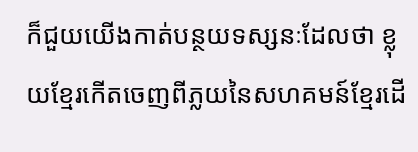ក៏ជួយយើងកាត់បន្ថយទស្សនៈដែលថា ខ្លុយខ្មែរកើតចេញពីភ្លយនៃសហគមន៍ខ្មែរដើ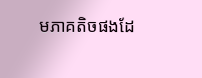មភាគតិចផងដែ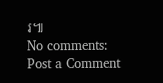រ៕
No comments:
Post a Comment